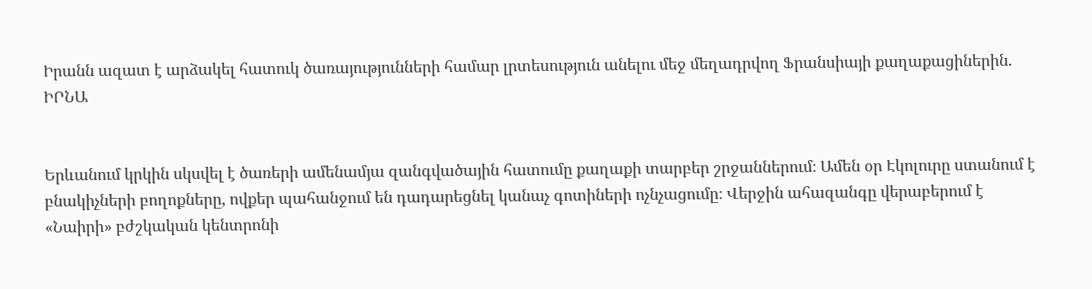Իրանն ազատ է արձակել հատուկ ծառայությունների համար լրտեսություն անելու մեջ մեղադրվող Ֆրանսիայի քաղաքացիներին. ԻՐՆԱ


Երևանում կրկին սկսվել է ծառերի ամենամյա զանգվածային հատումը քաղաքի տարբեր շրջաններում։ Ամեն օր Էկոլուրը ստանում է բնակիչների բողոքները, ովքեր պահանջում են դադարեցնել կանաչ գոտիների ոչնչացումը։ Վերջին ահազանգը վերաբերում է «Նաիրի» բժշկական կենտրոնի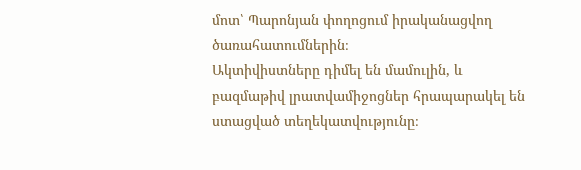մոտ՝ Պարոնյան փողոցում իրականացվող ծառահատումներին։
Ակտիվիստները դիմել են մամուլին, և բազմաթիվ լրատվամիջոցներ հրապարակել են ստացված տեղեկատվությունը։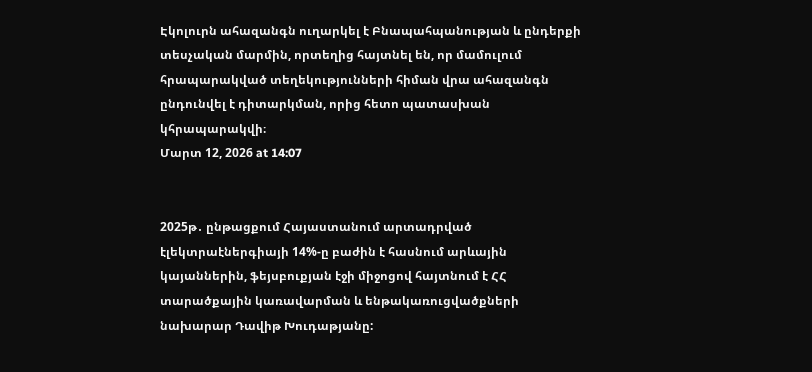Էկոլուրն ահազանգն ուղարկել է Բնապահպանության և ընդերքի տեսչական մարմին, որտեղից հայտնել են, որ մամուլում հրապարակված տեղեկությունների հիման վրա ահազանգն ընդունվել է դիտարկման, որից հետո պատասխան կհրապարակվի։
Մարտ 12, 2026 at 14:07


2025թ․ ընթացքում Հայաստանում արտադրված էլեկտրաէներգիայի 14%-ը բաժին է հասնում արևային կայաններին, ֆեյսբուքյան էջի միջոցով հայտնում է ՀՀ տարածքային կառավարման և ենթակառուցվածքների նախարար Դավիթ Խուդաթյանը: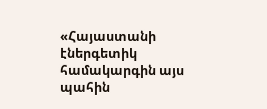«Հայաստանի էներգետիկ համակարգին այս պահին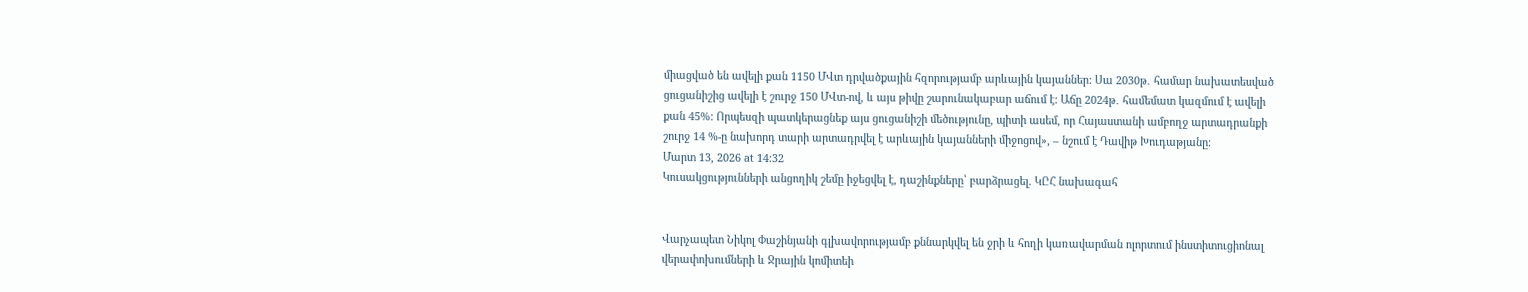միացված են ավելի քան 1150 ՄՎտ դրվածքային հզորությամբ արևային կայաններ: Սա 2030թ․ համար նախատեսված ցուցանիշից ավելի է շուրջ 150 ՄՎտ-ով, և այս թիվը շարունակաբար աճում է: Աճը 2024թ․ համեմատ կազմում է ավելի քան 45%: Որպեսզի պատկերացնեք այս ցուցանիշի մեծությունը, պիտի ասեմ, որ Հայաստանի ամբողջ արտադրանքի շուրջ 14 %-ը նախորդ տարի արտադրվել է արևային կայանների միջոցով», – նշում է Դավիթ Խուդաթյանը։
Մարտ 13, 2026 at 14:32
Կուսակցությունների անցողիկ շեմը իջեցվել է, դաշինքները՝ բարձրացել. ԿԸՀ նախագահ


Վարչապետ Նիկոլ Փաշինյանի գլխավորությամբ քննարկվել են ջրի և հողի կառավարման ոլորտում ինստիտուցիոնալ վերափոխումների և Ջրային կոմիտեի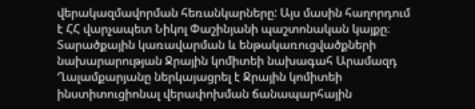վերակազմավորման հեռանկարները: Այս մասին հաղորդում է ՀՀ վարչապետ Նիկոլ Փաշինյանի պաշտոնական կայքը։
Տարածքային կառավարման և ենթակառուցվածքների նախարարության Ջրային կոմիտեի նախագահ Արամազդ Ղալամքարյանը ներկայացրել է Ջրային կոմիտեի ինստիտուցիոնալ վերափոխման ճանապարհային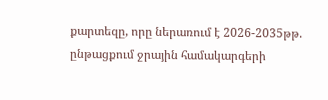քարտեզը, որը ներառում է 2026-2035թթ. ընթացքում ջրային համակարգերի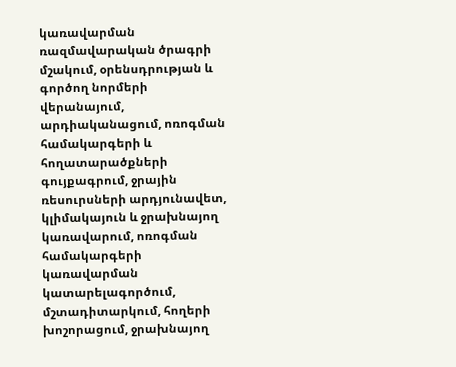կառավարման ռազմավարական ծրագրի մշակում, օրենսդրության և գործող նորմերի վերանայում, արդիականացում, ոռոգման համակարգերի և հողատարածքների գույքագրում, ջրային ռեսուրսների արդյունավետ, կլիմակայուն և ջրախնայող կառավարում, ոռոգման համակարգերի կառավարման կատարելագործում, մշտադիտարկում, հողերի խոշորացում, ջրախնայող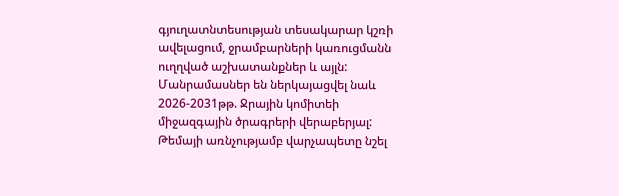գյուղատնտեսության տեսակարար կշռի ավելացում, ջրամբարների կառուցմանն ուղղված աշխատանքներ և այլն: Մանրամասներ են ներկայացվել նաև 2026-2031թթ. Ջրային կոմիտեի միջազգային ծրագրերի վերաբերյալ:
Թեմայի առնչությամբ վարչապետը նշել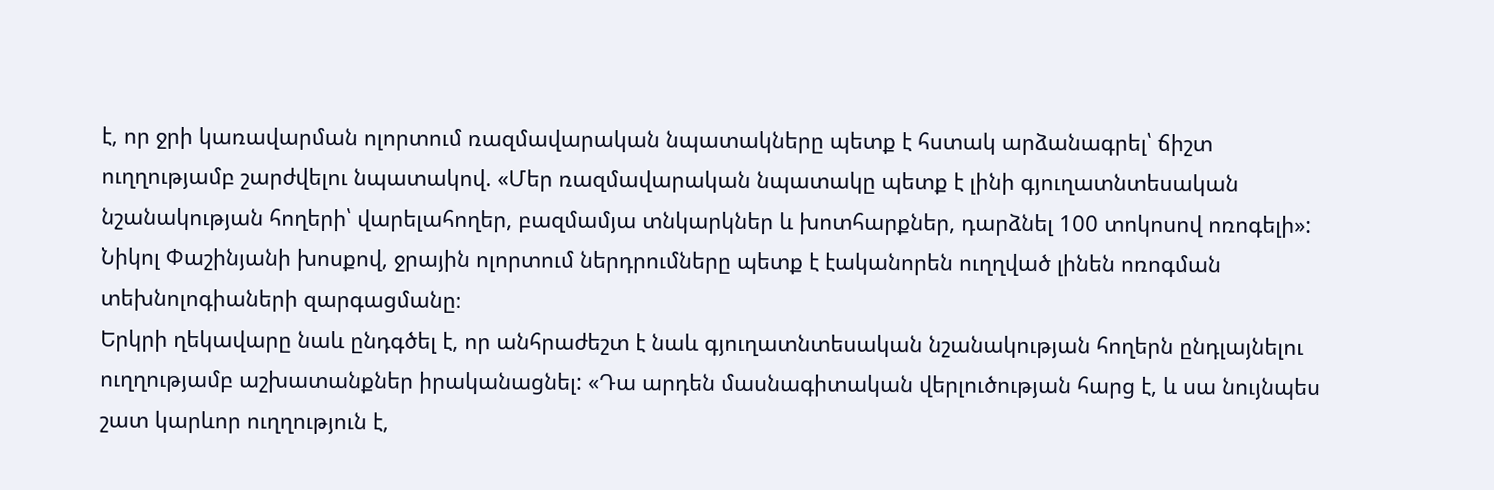է, որ ջրի կառավարման ոլորտում ռազմավարական նպատակները պետք է հստակ արձանագրել՝ ճիշտ ուղղությամբ շարժվելու նպատակով. «Մեր ռազմավարական նպատակը պետք է լինի գյուղատնտեսական նշանակության հողերի՝ վարելահողեր, բազմամյա տնկարկներ և խոտհարքներ, դարձնել 100 տոկոսով ոռոգելի»: Նիկոլ Փաշինյանի խոսքով, ջրային ոլորտում ներդրումները պետք է էականորեն ուղղված լինեն ոռոգման տեխնոլոգիաների զարգացմանը։
Երկրի ղեկավարը նաև ընդգծել է, որ անհրաժեշտ է նաև գյուղատնտեսական նշանակության հողերն ընդլայնելու ուղղությամբ աշխատանքներ իրականացնել: «Դա արդեն մասնագիտական վերլուծության հարց է, և սա նույնպես շատ կարևոր ուղղություն է,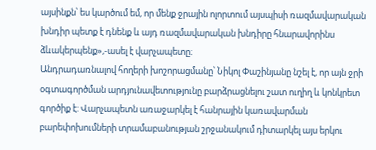այսինքն՝ ես կարծում եմ, որ մենք ջրային ոլորտում այսպիսի ռազմավարական խնդիր պետք է դնենք և այդ ռազմավարական խնդիրը հնարավորինս ձևակերպենք»,-ասել է վարչապետը։
Անդրադառնալով հողերի խոշորացմանը՝ Նիկոլ Փաշինյանը նշել է, որ այն ջրի օգտագործման արդյունավետությունը բարձրացնելու շատ ուղիղ և կոնկրետ գործիք է: Վարչապետն առաջարկել է հանրային կառավարման բարեփոխումների տրամաբանության շրջանակում դիտարկել այս երկու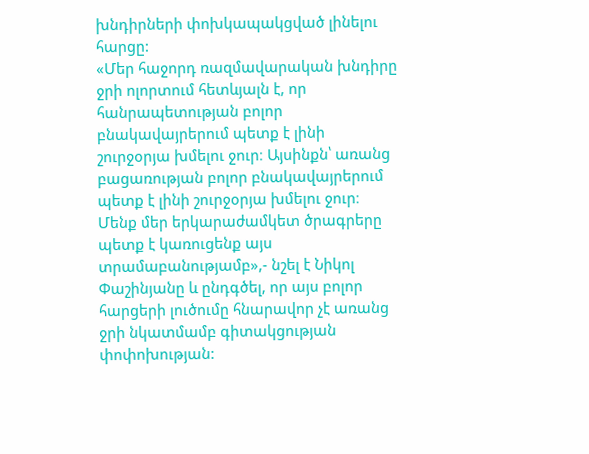խնդիրների փոխկապակցված լինելու հարցը:
«Մեր հաջորդ ռազմավարական խնդիրը ջրի ոլորտում հետևյալն է, որ հանրապետության բոլոր բնակավայրերում պետք է լինի շուրջօրյա խմելու ջուր։ Այսինքն՝ առանց բացառության բոլոր բնակավայրերում պետք է լինի շուրջօրյա խմելու ջուր։ Մենք մեր երկարաժամկետ ծրագրերը պետք է կառուցենք այս տրամաբանությամբ»,- նշել է Նիկոլ Փաշինյանը և ընդգծել, որ այս բոլոր հարցերի լուծումը հնարավոր չէ առանց ջրի նկատմամբ գիտակցության փոփոխության: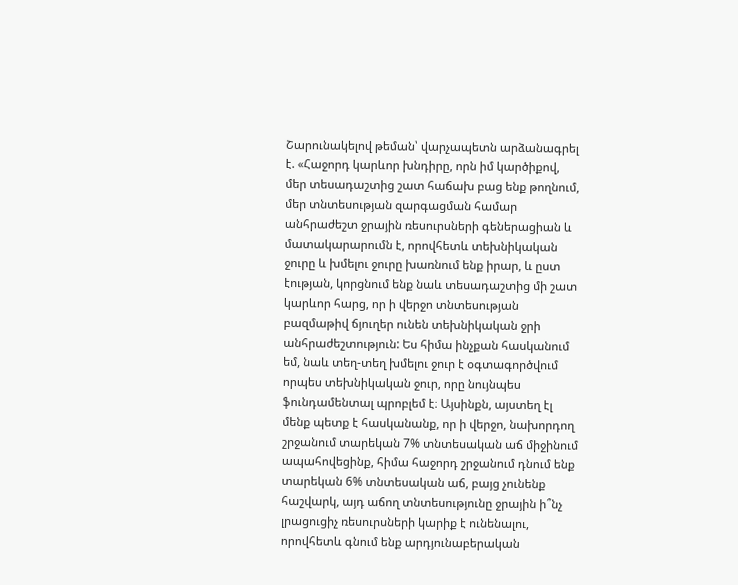Շարունակելով թեման՝ վարչապետն արձանագրել է. «Հաջորդ կարևոր խնդիրը, որն իմ կարծիքով, մեր տեսադաշտից շատ հաճախ բաց ենք թողնում, մեր տնտեսության զարգացման համար անհրաժեշտ ջրային ռեսուրսների գեներացիան և մատակարարումն է, որովհետև տեխնիկական ջուրը և խմելու ջուրը խառնում ենք իրար, և ըստ էության, կորցնում ենք նաև տեսադաշտից մի շատ կարևոր հարց, որ ի վերջո տնտեսության բազմաթիվ ճյուղեր ունեն տեխնիկական ջրի անհրաժեշտություն: Ես հիմա ինչքան հասկանում եմ, նաև տեղ-տեղ խմելու ջուր է օգտագործվում որպես տեխնիկական ջուր, որը նույնպես ֆունդամենտալ պրոբլեմ է։ Այսինքն, այստեղ էլ մենք պետք է հասկանանք, որ ի վերջո, նախորդող շրջանում տարեկան 7% տնտեսական աճ միջինում ապահովեցինք, հիմա հաջորդ շրջանում դնում ենք տարեկան 6% տնտեսական աճ, բայց չունենք հաշվարկ, այդ աճող տնտեսությունը ջրային ի՞նչ լրացուցիչ ռեսուրսների կարիք է ունենալու, որովհետև գնում ենք արդյունաբերական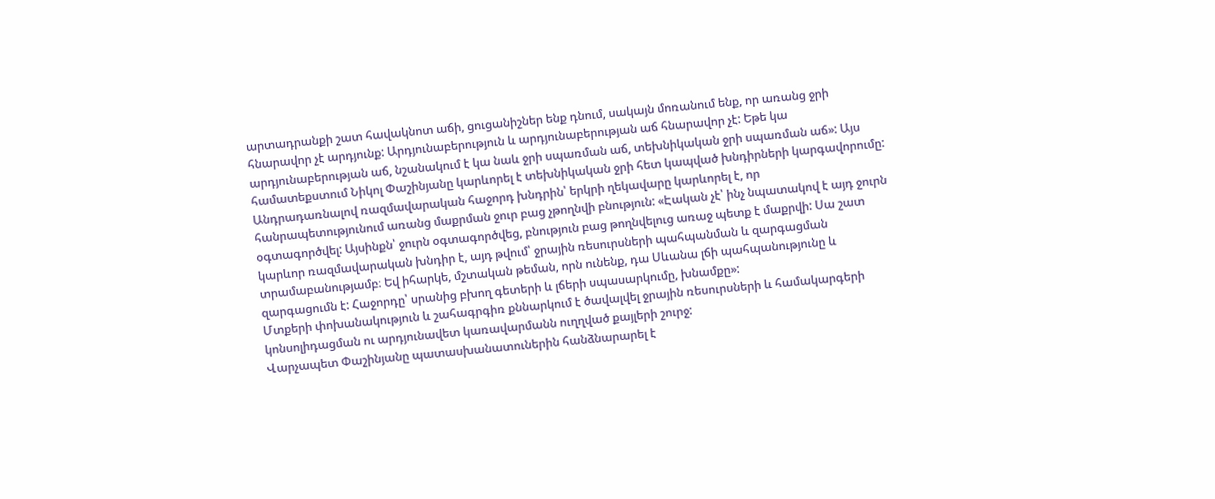արտադրանքի շատ հավակնոտ աճի, ցուցանիշներ ենք դնում, սակայն մոռանում ենք, որ առանց ջրի հնարավոր չէ արդյունք: Արդյունաբերություն և արդյունաբերության աճ հնարավոր չէ: Եթե կա արդյունաբերության աճ, նշանակում է կա նաև ջրի սպառման աճ, տեխնիկական ջրի սպառման աճ»: Այս համատեքստում Նիկոլ Փաշինյանը կարևորել է տեխնիկական ջրի հետ կապված խնդիրների կարգավորումը:
Անդրադառնալով ռազմավարական հաջորդ խնդրին՝ երկրի ղեկավարը կարևորել է, որ հանրապետությունում առանց մաքրման ջուր բաց չթողնվի բնություն: «Էական չէ՝ ինչ նպատակով է այդ ջուրն օգտագործվել: Այսինքն՝ ջուրն օգտագործվեց, բնություն բաց թողնվելուց առաջ պետք է մաքրվի: Սա շատ կարևոր ռազմավարական խնդիր է, այդ թվում՝ ջրային ռեսուրսների պահպանման և զարգացման տրամաբանությամբ։ Եվ իհարկե, մշտական թեման, որն ունենք, դա Սևանա լճի պահպանությունը և զարգացումն է: Հաջորդը՝ սրանից բխող գետերի և լճերի սպասարկումը, խնամքը»:
Մտքերի փոխանակություն և շահագրգիռ քննարկում է ծավալվել ջրային ռեսուրսների և համակարգերի կոնսոլիդացման ու արդյունավետ կառավարմանն ուղղված քայլերի շուրջ:
Վարչապետ Փաշինյանը պատասխանատուներին հանձնարարել է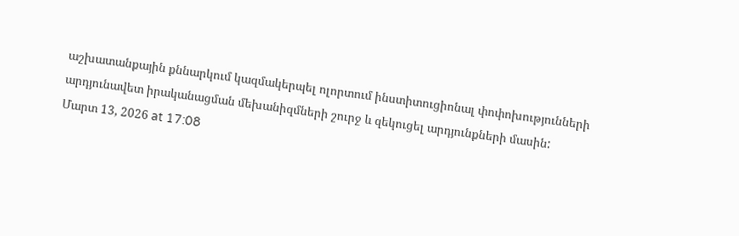աշխատանքային քննարկում կազմակերպել ոլորտում ինստիտուցիոնալ փոփոխությունների արդյունավետ իրականացման մեխանիզմների շուրջ և զեկուցել արդյունքների մասին:
Մարտ 13, 2026 at 17:08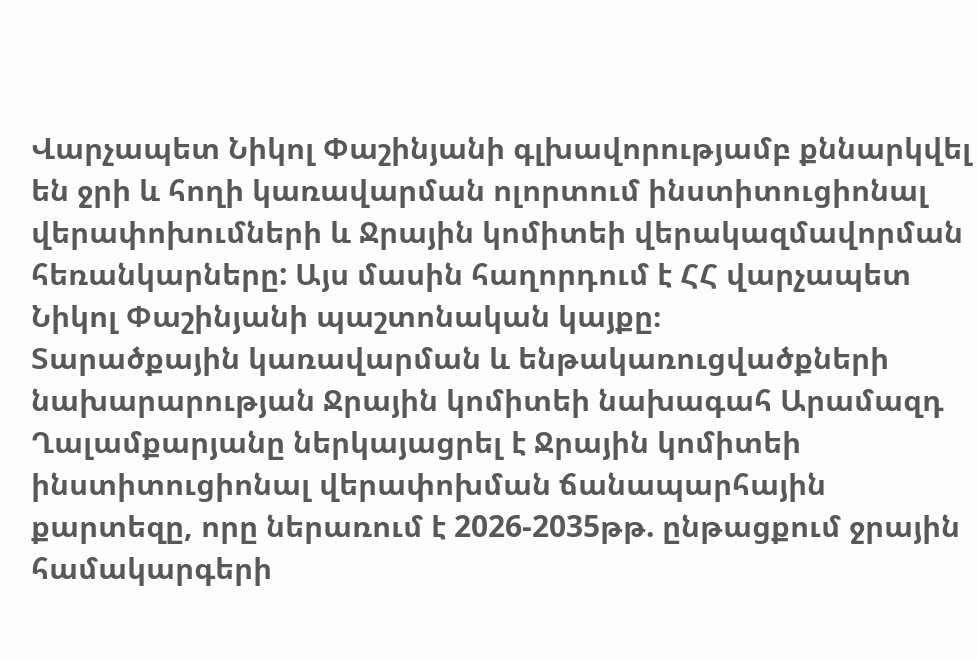Վարչապետ Նիկոլ Փաշինյանի գլխավորությամբ քննարկվել են ջրի և հողի կառավարման ոլորտում ինստիտուցիոնալ վերափոխումների և Ջրային կոմիտեի վերակազմավորման հեռանկարները: Այս մասին հաղորդում է ՀՀ վարչապետ Նիկոլ Փաշինյանի պաշտոնական կայքը։
Տարածքային կառավարման և ենթակառուցվածքների նախարարության Ջրային կոմիտեի նախագահ Արամազդ Ղալամքարյանը ներկայացրել է Ջրային կոմիտեի ինստիտուցիոնալ վերափոխման ճանապարհային քարտեզը, որը ներառում է 2026-2035թթ. ընթացքում ջրային համակարգերի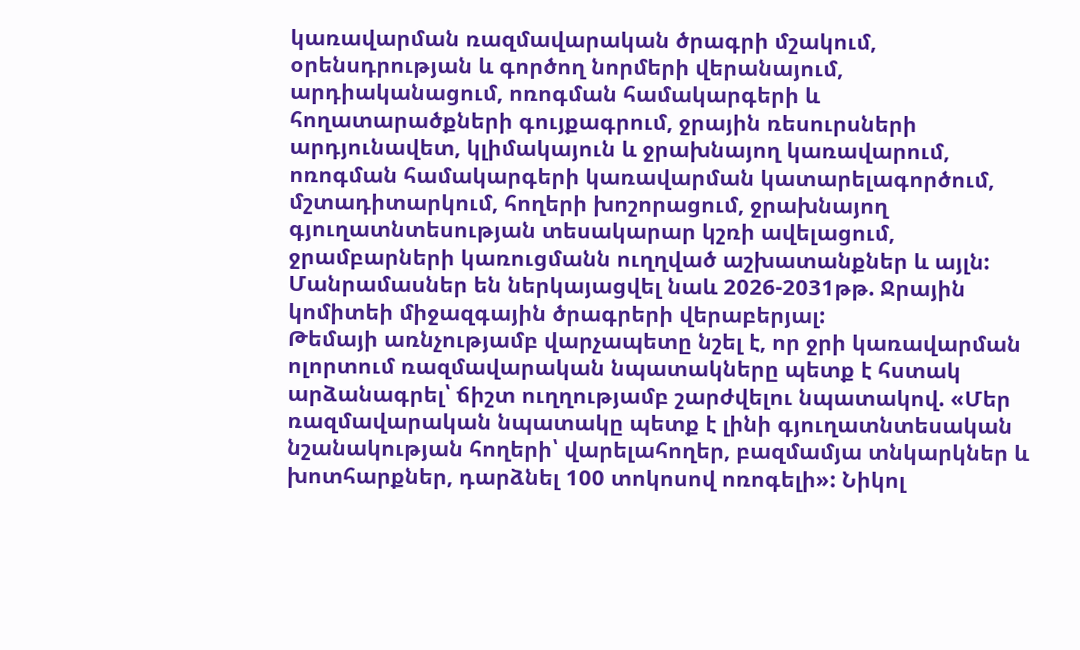կառավարման ռազմավարական ծրագրի մշակում, օրենսդրության և գործող նորմերի վերանայում, արդիականացում, ոռոգման համակարգերի և հողատարածքների գույքագրում, ջրային ռեսուրսների արդյունավետ, կլիմակայուն և ջրախնայող կառավարում, ոռոգման համակարգերի կառավարման կատարելագործում, մշտադիտարկում, հողերի խոշորացում, ջրախնայող գյուղատնտեսության տեսակարար կշռի ավելացում, ջրամբարների կառուցմանն ուղղված աշխատանքներ և այլն: Մանրամասներ են ներկայացվել նաև 2026-2031թթ. Ջրային կոմիտեի միջազգային ծրագրերի վերաբերյալ:
Թեմայի առնչությամբ վարչապետը նշել է, որ ջրի կառավարման ոլորտում ռազմավարական նպատակները պետք է հստակ արձանագրել՝ ճիշտ ուղղությամբ շարժվելու նպատակով. «Մեր ռազմավարական նպատակը պետք է լինի գյուղատնտեսական նշանակության հողերի՝ վարելահողեր, բազմամյա տնկարկներ և խոտհարքներ, դարձնել 100 տոկոսով ոռոգելի»: Նիկոլ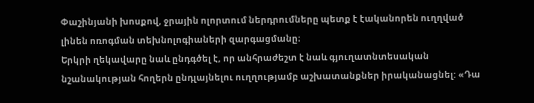Փաշինյանի խոսքով, ջրային ոլորտում ներդրումները պետք է էականորեն ուղղված լինեն ոռոգման տեխնոլոգիաների զարգացմանը։
Երկրի ղեկավարը նաև ընդգծել է, որ անհրաժեշտ է նաև գյուղատնտեսական նշանակության հողերն ընդլայնելու ուղղությամբ աշխատանքներ իրականացնել: «Դա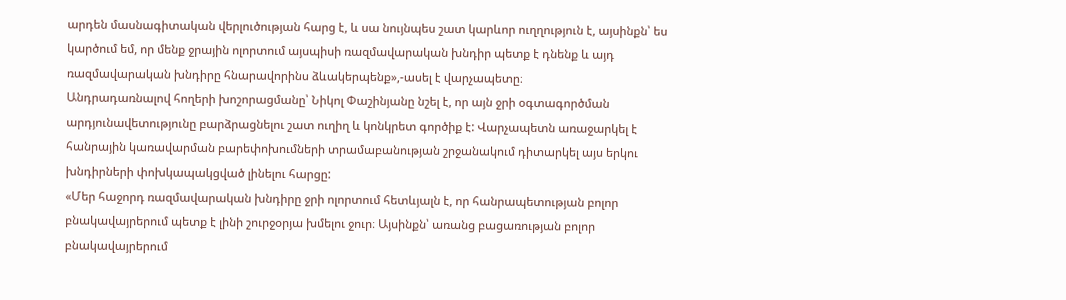արդեն մասնագիտական վերլուծության հարց է, և սա նույնպես շատ կարևոր ուղղություն է, այսինքն՝ ես կարծում եմ, որ մենք ջրային ոլորտում այսպիսի ռազմավարական խնդիր պետք է դնենք և այդ ռազմավարական խնդիրը հնարավորինս ձևակերպենք»,-ասել է վարչապետը։
Անդրադառնալով հողերի խոշորացմանը՝ Նիկոլ Փաշինյանը նշել է, որ այն ջրի օգտագործման արդյունավետությունը բարձրացնելու շատ ուղիղ և կոնկրետ գործիք է: Վարչապետն առաջարկել է հանրային կառավարման բարեփոխումների տրամաբանության շրջանակում դիտարկել այս երկու խնդիրների փոխկապակցված լինելու հարցը:
«Մեր հաջորդ ռազմավարական խնդիրը ջրի ոլորտում հետևյալն է, որ հանրապետության բոլոր բնակավայրերում պետք է լինի շուրջօրյա խմելու ջուր։ Այսինքն՝ առանց բացառության բոլոր բնակավայրերում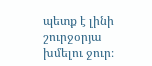պետք է լինի շուրջօրյա խմելու ջուր։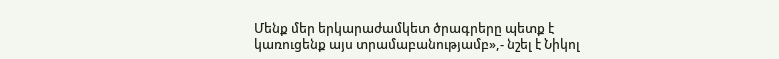Մենք մեր երկարաժամկետ ծրագրերը պետք է կառուցենք այս տրամաբանությամբ»,- նշել է Նիկոլ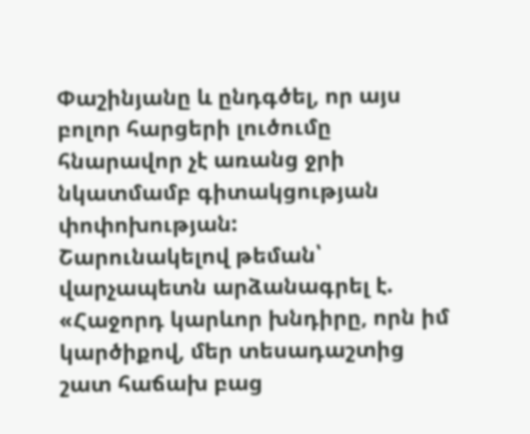Փաշինյանը և ընդգծել, որ այս բոլոր հարցերի լուծումը հնարավոր չէ առանց ջրի նկատմամբ գիտակցության փոփոխության:
Շարունակելով թեման՝ վարչապետն արձանագրել է. «Հաջորդ կարևոր խնդիրը, որն իմ կարծիքով, մեր տեսադաշտից շատ հաճախ բաց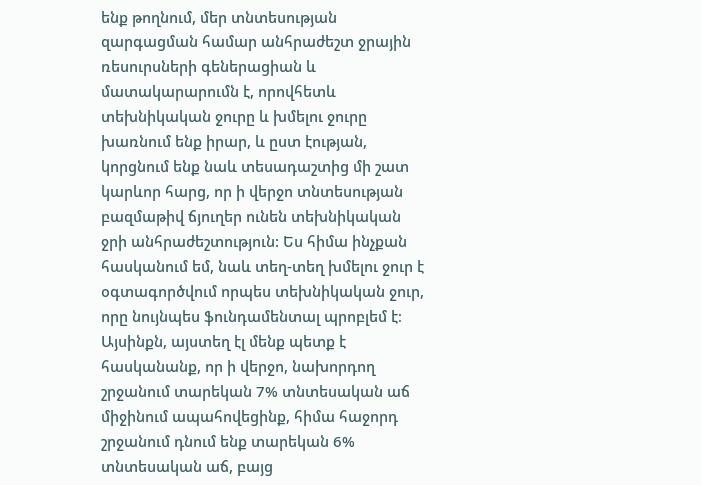ենք թողնում, մեր տնտեսության զարգացման համար անհրաժեշտ ջրային ռեսուրսների գեներացիան և մատակարարումն է, որովհետև տեխնիկական ջուրը և խմելու ջուրը խառնում ենք իրար, և ըստ էության, կորցնում ենք նաև տեսադաշտից մի շատ կարևոր հարց, որ ի վերջո տնտեսության բազմաթիվ ճյուղեր ունեն տեխնիկական ջրի անհրաժեշտություն: Ես հիմա ինչքան հասկանում եմ, նաև տեղ-տեղ խմելու ջուր է օգտագործվում որպես տեխնիկական ջուր, որը նույնպես ֆունդամենտալ պրոբլեմ է։ Այսինքն, այստեղ էլ մենք պետք է հասկանանք, որ ի վերջո, նախորդող շրջանում տարեկան 7% տնտեսական աճ միջինում ապահովեցինք, հիմա հաջորդ շրջանում դնում ենք տարեկան 6% տնտեսական աճ, բայց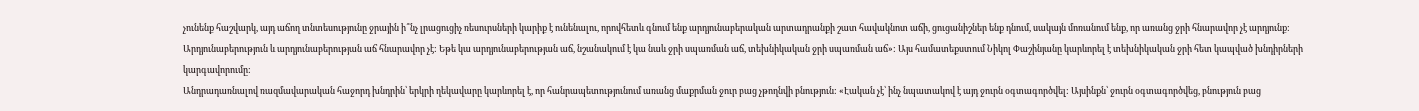չունենք հաշվարկ, այդ աճող տնտեսությունը ջրային ի՞նչ լրացուցիչ ռեսուրսների կարիք է ունենալու, որովհետև գնում ենք արդյունաբերական արտադրանքի շատ հավակնոտ աճի, ցուցանիշներ ենք դնում, սակայն մոռանում ենք, որ առանց ջրի հնարավոր չէ արդյունք: Արդյունաբերություն և արդյունաբերության աճ հնարավոր չէ: Եթե կա արդյունաբերության աճ, նշանակում է կա նաև ջրի սպառման աճ, տեխնիկական ջրի սպառման աճ»: Այս համատեքստում Նիկոլ Փաշինյանը կարևորել է տեխնիկական ջրի հետ կապված խնդիրների կարգավորումը:
Անդրադառնալով ռազմավարական հաջորդ խնդրին՝ երկրի ղեկավարը կարևորել է, որ հանրապետությունում առանց մաքրման ջուր բաց չթողնվի բնություն: «Էական չէ՝ ինչ նպատակով է այդ ջուրն օգտագործվել: Այսինքն՝ ջուրն օգտագործվեց, բնություն բաց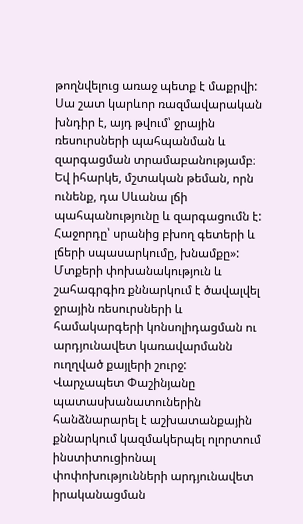թողնվելուց առաջ պետք է մաքրվի: Սա շատ կարևոր ռազմավարական խնդիր է, այդ թվում՝ ջրային ռեսուրսների պահպանման և զարգացման տրամաբանությամբ։ Եվ իհարկե, մշտական թեման, որն ունենք, դա Սևանա լճի պահպանությունը և զարգացումն է: Հաջորդը՝ սրանից բխող գետերի և լճերի սպասարկումը, խնամքը»:
Մտքերի փոխանակություն և շահագրգիռ քննարկում է ծավալվել ջրային ռեսուրսների և համակարգերի կոնսոլիդացման ու արդյունավետ կառավարմանն ուղղված քայլերի շուրջ:
Վարչապետ Փաշինյանը պատասխանատուներին հանձնարարել է աշխատանքային քննարկում կազմակերպել ոլորտում ինստիտուցիոնալ փոփոխությունների արդյունավետ իրականացման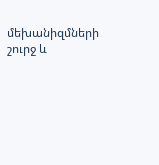մեխանիզմների շուրջ և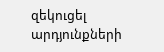զեկուցել արդյունքների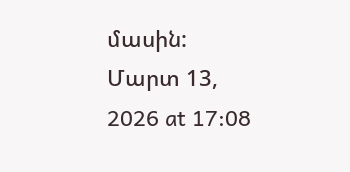մասին:
Մարտ 13, 2026 at 17:08